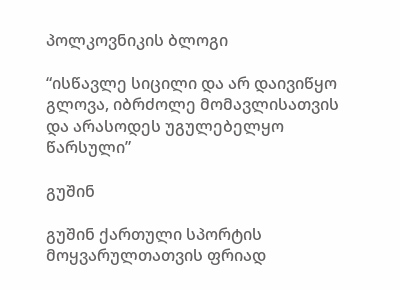პოლკოვნიკის ბლოგი

“ისწავლე სიცილი და არ დაივიწყო გლოვა, იბრძოლე მომავლისათვის და არასოდეს უგულებელყო წარსული”

გუშინ

გუშინ ქართული სპორტის მოყვარულთათვის ფრიად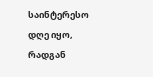საინტერესო დღე იყო, რადგან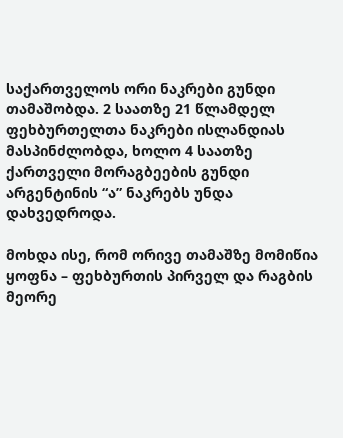საქართველოს ორი ნაკრები გუნდი თამაშობდა. 2 საათზე 21 წლამდელ ფეხბურთელთა ნაკრები ისლანდიას მასპინძლობდა, ხოლო 4 საათზე ქართველი მორაგბეების გუნდი არგენტინის “ა” ნაკრებს უნდა დახვედროდა.

მოხდა ისე, რომ ორივე თამაშზე მომიწია ყოფნა – ფეხბურთის პირველ და რაგბის მეორე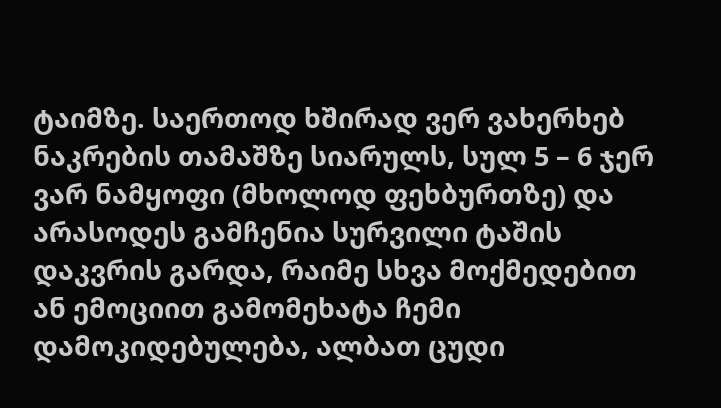ტაიმზე. საერთოდ ხშირად ვერ ვახერხებ ნაკრების თამაშზე სიარულს, სულ 5 – 6 ჯერ ვარ ნამყოფი (მხოლოდ ფეხბურთზე) და არასოდეს გამჩენია სურვილი ტაშის დაკვრის გარდა, რაიმე სხვა მოქმედებით ან ემოციით გამომეხატა ჩემი დამოკიდებულება, ალბათ ცუდი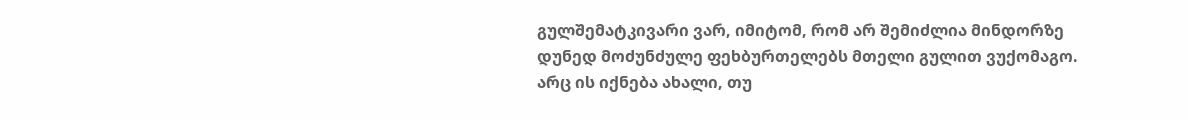გულშემატკივარი ვარ, იმიტომ, რომ არ შემიძლია მინდორზე დუნედ მოძუნძულე ფეხბურთელებს მთელი გულით ვუქომაგო. არც ის იქნება ახალი, თუ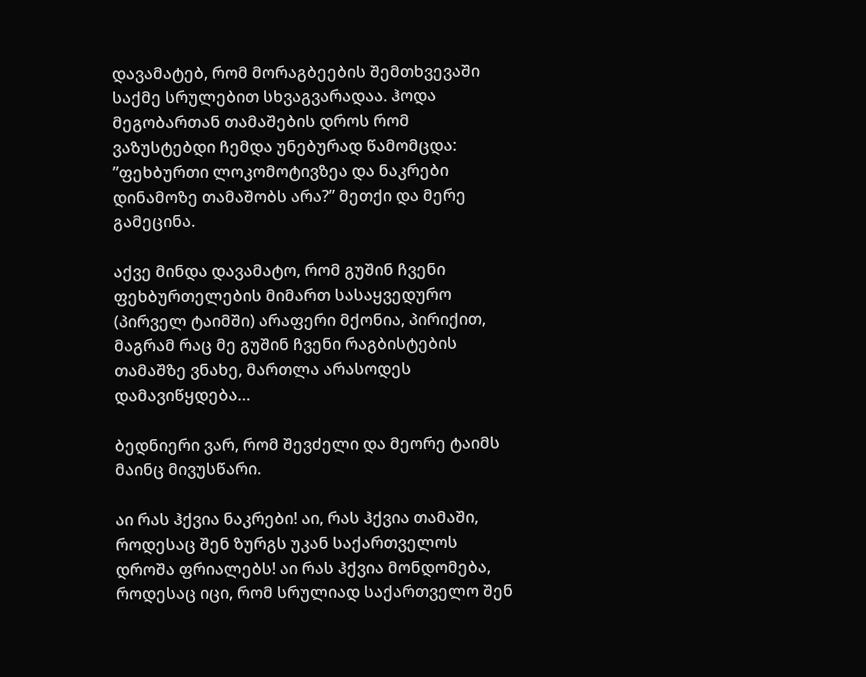დავამატებ, რომ მორაგბეების შემთხვევაში საქმე სრულებით სხვაგვარადაა. ჰოდა მეგობართან თამაშების დროს რომ ვაზუსტებდი ჩემდა უნებურად წამომცდა:  ”ფეხბურთი ლოკომოტივზეა და ნაკრები დინამოზე თამაშობს არა?” მეთქი და მერე გამეცინა.

აქვე მინდა დავამატო, რომ გუშინ ჩვენი ფეხბურთელების მიმართ სასაყვედურო (პირველ ტაიმში) არაფერი მქონია, პირიქით, მაგრამ რაც მე გუშინ ჩვენი რაგბისტების თამაშზე ვნახე, მართლა არასოდეს დამავიწყდება…

ბედნიერი ვარ, რომ შევძელი და მეორე ტაიმს მაინც მივუსწარი.

აი რას ჰქვია ნაკრები! აი, რას ჰქვია თამაში, როდესაც შენ ზურგს უკან საქართველოს დროშა ფრიალებს! აი რას ჰქვია მონდომება, როდესაც იცი, რომ სრულიად საქართველო შენ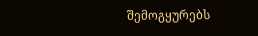შემოგყურებს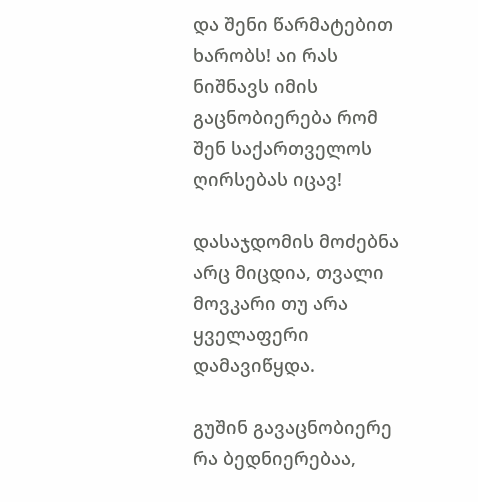და შენი წარმატებით ხარობს! აი რას ნიშნავს იმის გაცნობიერება რომ შენ საქართველოს ღირსებას იცავ!

დასაჯდომის მოძებნა არც მიცდია, თვალი მოვკარი თუ არა ყველაფერი დამავიწყდა.

გუშინ გავაცნობიერე რა ბედნიერებაა,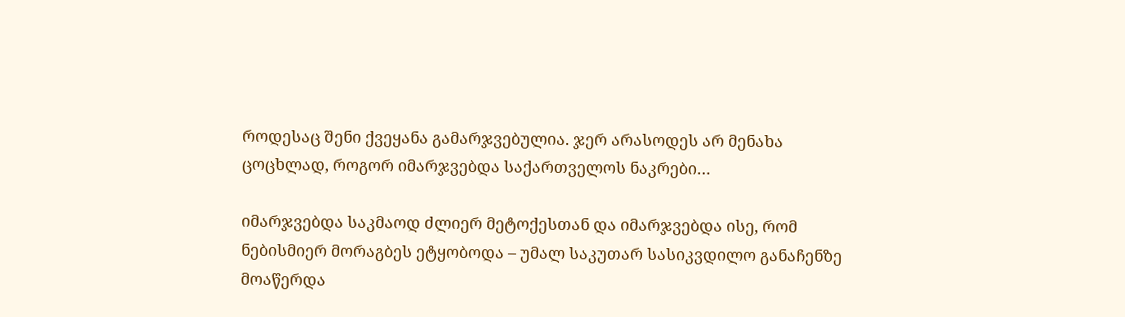როდესაც შენი ქვეყანა გამარჯვებულია. ჯერ არასოდეს არ მენახა ცოცხლად, როგორ იმარჯვებდა საქართველოს ნაკრები…

იმარჯვებდა საკმაოდ ძლიერ მეტოქესთან და იმარჯვებდა ისე, რომ ნებისმიერ მორაგბეს ეტყობოდა – უმალ საკუთარ სასიკვდილო განაჩენზე მოაწერდა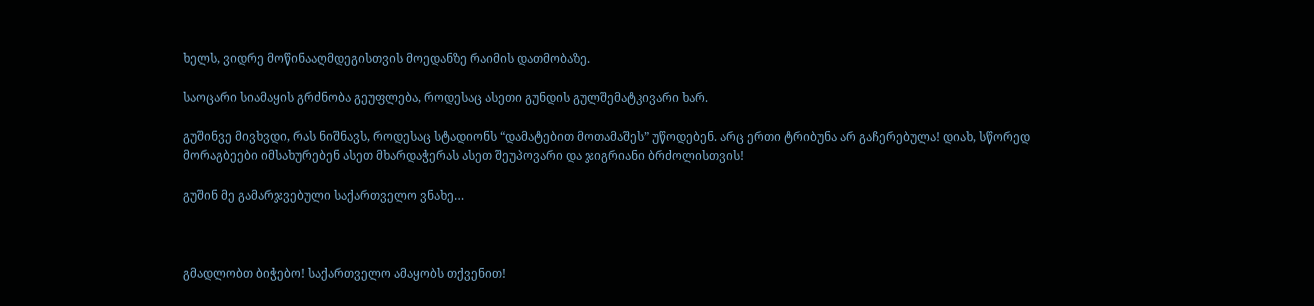ხელს, ვიდრე მოწინააღმდეგისთვის მოედანზე რაიმის დათმობაზე.

საოცარი სიამაყის გრძნობა გეუფლება, როდესაც ასეთი გუნდის გულშემატკივარი ხარ.

გუშინვე მივხვდი, რას ნიშნავს, როდესაც სტადიონს “დამატებით მოთამაშეს” უწოდებენ. არც ერთი ტრიბუნა არ გაჩერებულა! დიახ, სწორედ მორაგბეები იმსახურებენ ასეთ მხარდაჭერას ასეთ შეუპოვარი და ჯიგრიანი ბრძოლისთვის!

გუშინ მე გამარჯვებული საქართველო ვნახე…



გმადლობთ ბიჭებო! საქართველო ამაყობს თქვენით!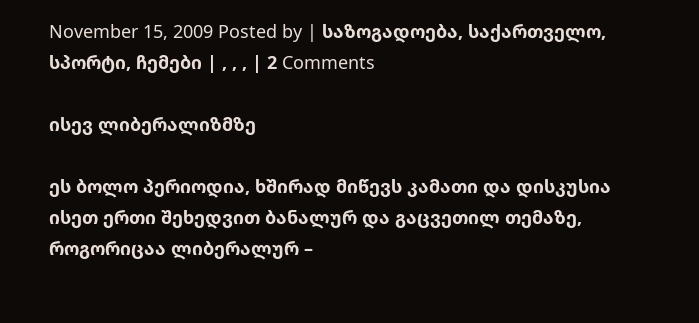November 15, 2009 Posted by | საზოგადოება, საქართველო, სპორტი, ჩემები | , , , | 2 Comments

ისევ ლიბერალიზმზე

ეს ბოლო პერიოდია, ხშირად მიწევს კამათი და დისკუსია ისეთ ერთი შეხედვით ბანალურ და გაცვეთილ თემაზე, როგორიცაა ლიბერალურ –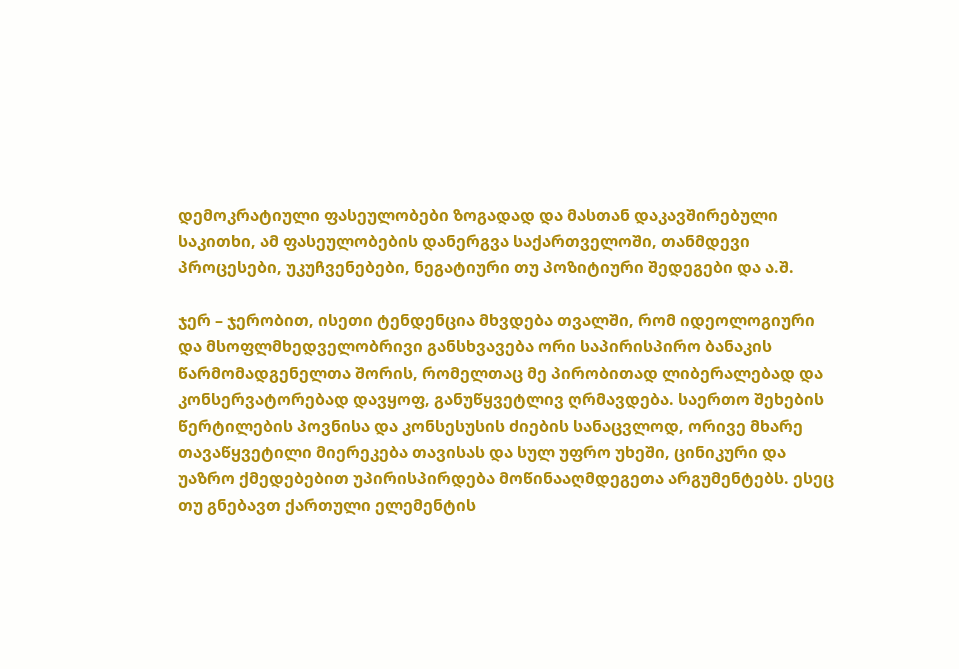დემოკრატიული ფასეულობები ზოგადად და მასთან დაკავშირებული საკითხი, ამ ფასეულობების დანერგვა საქართველოში, თანმდევი პროცესები, უკუჩვენებები, ნეგატიური თუ პოზიტიური შედეგები და ა.შ.

ჯერ – ჯერობით, ისეთი ტენდენცია მხვდება თვალში, რომ იდეოლოგიური და მსოფლმხედველობრივი განსხვავება ორი საპირისპირო ბანაკის წარმომადგენელთა შორის, რომელთაც მე პირობითად ლიბერალებად და კონსერვატორებად დავყოფ, განუწყვეტლივ ღრმავდება. საერთო შეხების წერტილების პოვნისა და კონსესუსის ძიების სანაცვლოდ, ორივე მხარე თავაწყვეტილი მიერეკება თავისას და სულ უფრო უხეში, ცინიკური და უაზრო ქმედებებით უპირისპირდება მოწინააღმდეგეთა არგუმენტებს. ესეც თუ გნებავთ ქართული ელემენტის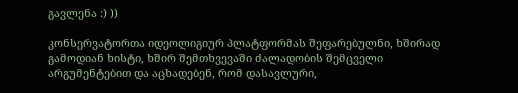გავლენა :) ))

კონსერვატორთა იდეოლიგიურ პლატფორმას შეფარებულნი, ხშირად გამოდიან ხისტი, ხშირ შემთხვევაში ძალადობის შემცველი არგუმენტებით და აცხადებენ, რომ დასავლური,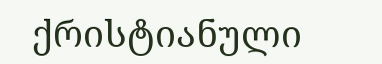ქრისტიანული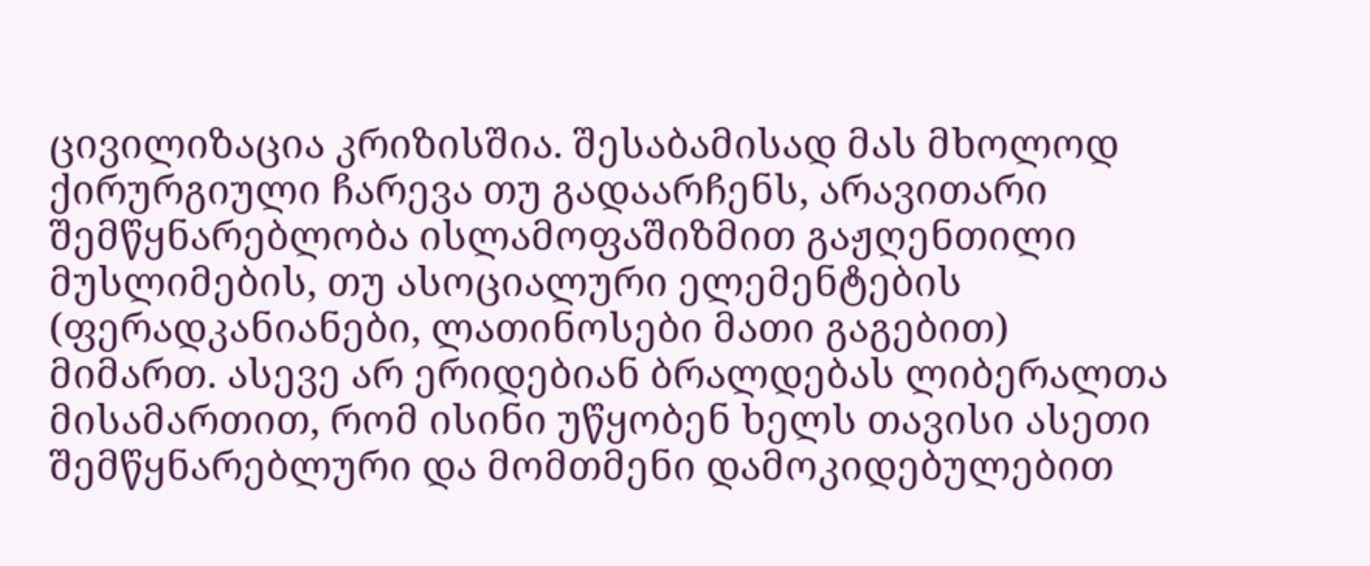ცივილიზაცია კრიზისშია. შესაბამისად მას მხოლოდ ქირურგიული ჩარევა თუ გადაარჩენს, არავითარი შემწყნარებლობა ისლამოფაშიზმით გაჟღენთილი მუსლიმების, თუ ასოციალური ელემენტების (ფერადკანიანები, ლათინოსები მათი გაგებით) მიმართ. ასევე არ ერიდებიან ბრალდებას ლიბერალთა მისამართით, რომ ისინი უწყობენ ხელს თავისი ასეთი შემწყნარებლური და მომთმენი დამოკიდებულებით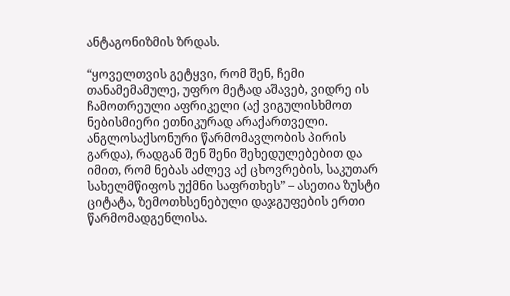ანტაგონიზმის ზრდას.

“ყოველთვის გეტყვი, რომ შენ, ჩემი თანამემამულე, უფრო მეტად აშავებ, ვიდრე ის ჩამოთრეული აფრიკელი (აქ ვიგულისხმოთ ნებისმიერი ეთნიკურად არაქართველი. ანგლოსაქსონური წარმომავლობის პირის გარდა), რადგან შენ შენი შეხედულებებით და იმით, რომ ნებას აძლევ აქ ცხოვრების, საკუთარ სახელმწიფოს უქმნი საფრთხეს” – ასეთია ზუსტი ციტატა, ზემოთხსენებული დაჯგუფების ერთი წარმომადგენლისა.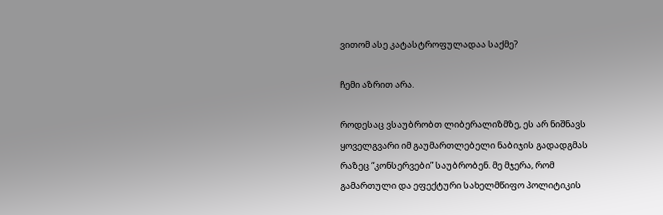ვითომ ასე კატასტროფულადაა საქმე?

ჩემი აზრით არა.

როდესაც ვსაუბრობთ ლიბერალიზმზე, ეს არ ნიშნავს ყოველგვარი იმ გაუმართლებელი ნაბიჯის გადადგმას რაზეც “კონსერვები” საუბრობენ. მე მჯერა, რომ გამართული და ეფექტური სახელმწიფო პოლიტიკის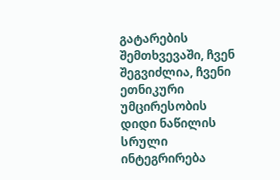გატარების შემთხვევაში, ჩვენ შეგვიძლია, ჩვენი ეთნიკური უმცირესობის დიდი ნაწილის სრული ინტეგრირება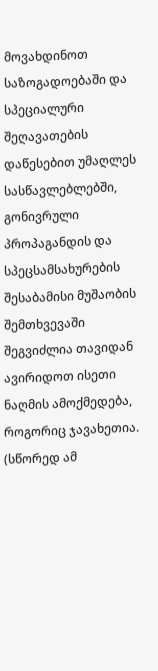მოვახდინოთ საზოგადოებაში და სპეციალური შეღავათების დაწესებით უმაღლეს სასწავლებლებში, გონივრული პროპაგანდის და სპეცსამსახურების შესაბამისი მუშაობის შემთხვევაში შეგვიძლია თავიდან ავირიდოთ ისეთი ნაღმის ამოქმედება, როგორიც ჯავახეთია. (სწორედ ამ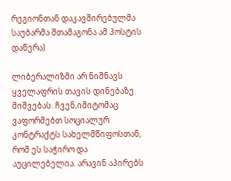რეგიონთან დაკავშირებულმა საუბარმა შთამაგონა ამ პოსტის დაწერა)

ლიბერალიზმი არ ნიშნავს ყველაფრის თავის დინებაზე მიშვებას. ჩვენ,იმიტომაც ვაფორმებთ სოციალურ კონტრაქტს სახელმწიფოსთან, რომ ეს საჭირო და აუცილებელია. არავინ აპირებს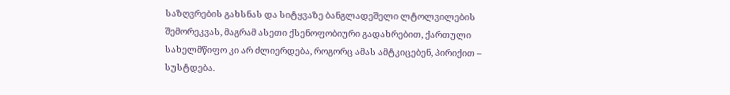საზღვრების გახსნას და სიტყვაზე ბანგლადეშელი ლტოლვილების შემორეკვას, მაგრამ ასეთი ქსენოფობიური გადახრებით, ქართული სახელმწიფო კი არ ძლიერდება, როგორც ამას ამტკიცებენ, პირიქით – სუსტდება.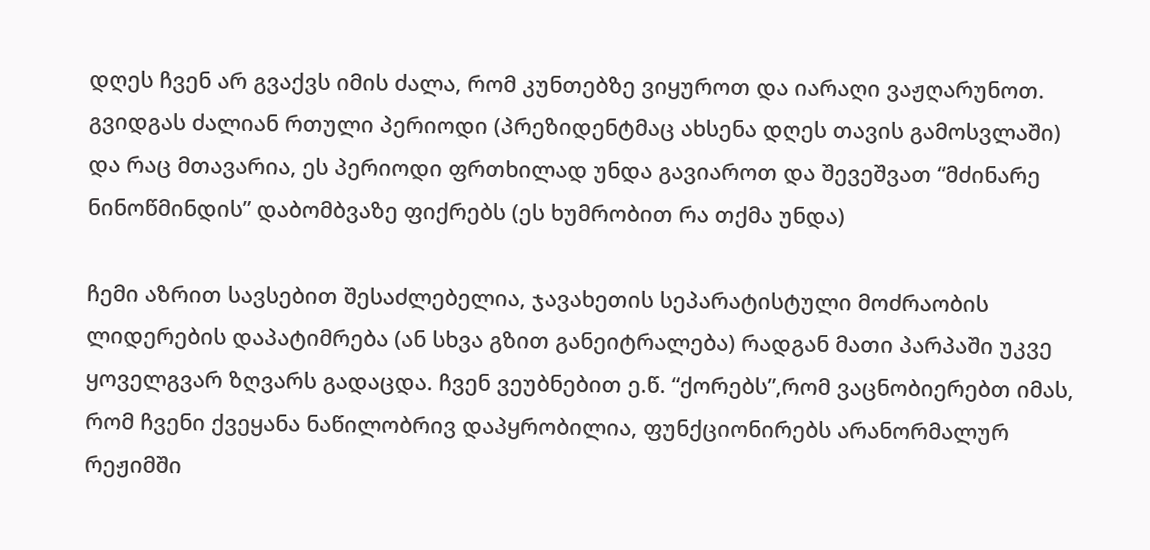დღეს ჩვენ არ გვაქვს იმის ძალა, რომ კუნთებზე ვიყუროთ და იარაღი ვაჟღარუნოთ. გვიდგას ძალიან რთული პერიოდი (პრეზიდენტმაც ახსენა დღეს თავის გამოსვლაში) და რაც მთავარია, ეს პერიოდი ფრთხილად უნდა გავიაროთ და შევეშვათ “მძინარე ნინოწმინდის” დაბომბვაზე ფიქრებს (ეს ხუმრობით რა თქმა უნდა)

ჩემი აზრით სავსებით შესაძლებელია, ჯავახეთის სეპარატისტული მოძრაობის ლიდერების დაპატიმრება (ან სხვა გზით განეიტრალება) რადგან მათი პარპაში უკვე ყოველგვარ ზღვარს გადაცდა. ჩვენ ვეუბნებით ე.წ. “ქორებს”,რომ ვაცნობიერებთ იმას, რომ ჩვენი ქვეყანა ნაწილობრივ დაპყრობილია, ფუნქციონირებს არანორმალურ რეჟიმში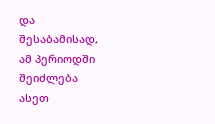და შესაბამისად, ამ პერიოდში შეიძლება ასეთ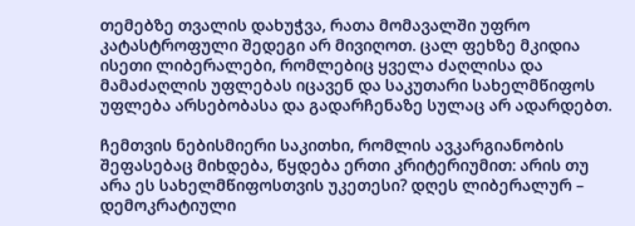თემებზე თვალის დახუჭვა, რათა მომავალში უფრო კატასტროფული შედეგი არ მივიღოთ. ცალ ფეხზე მკიდია ისეთი ლიბერალები, რომლებიც ყველა ძაღლისა და მამაძაღლის უფლებას იცავენ და საკუთარი სახელმწიფოს უფლება არსებობასა და გადარჩენაზე სულაც არ ადარდებთ.

ჩემთვის ნებისმიერი საკითხი, რომლის ავკარგიანობის შეფასებაც მიხდება, წყდება ერთი კრიტერიუმით: არის თუ არა ეს სახელმწიფოსთვის უკეთესი? დღეს ლიბერალურ – დემოკრატიული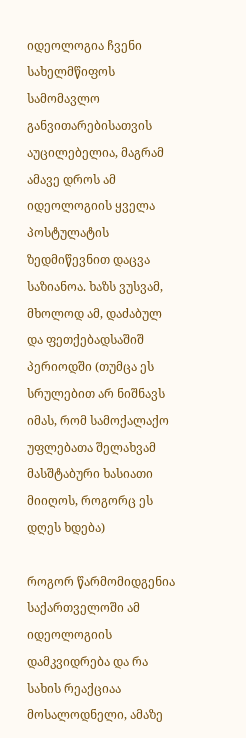იდეოლოგია ჩვენი სახელმწიფოს სამომავლო განვითარებისათვის აუცილებელია, მაგრამ ამავე დროს ამ იდეოლოგიის ყველა პოსტულატის ზედმიწევნით დაცვა საზიანოა. ხაზს ვუსვამ, მხოლოდ ამ, დაძაბულ და ფეთქებადსაშიშ პერიოდში (თუმცა ეს სრულებით არ ნიშნავს იმას, რომ სამოქალაქო უფლებათა შელახვამ მასშტაბური ხასიათი მიიღოს, როგორც ეს დღეს ხდება)

როგორ წარმომიდგენია საქართველოში ამ იდეოლოგიის დამკვიდრება და რა სახის რეაქციაა მოსალოდნელი, ამაზე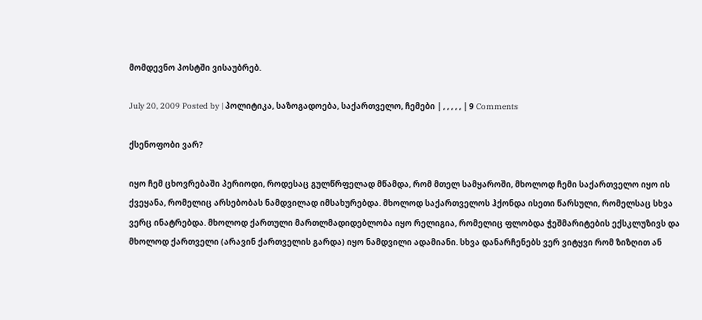მომდევნო პოსტში ვისაუბრებ.

July 20, 2009 Posted by | პოლიტიკა, საზოგადოება, საქართველო, ჩემები | , , , , , | 9 Comments

ქსენოფობი ვარ?

იყო ჩემ ცხოვრებაში პერიოდი, როდესაც გულწრფელად მწამდა, რომ მთელ სამყაროში, მხოლოდ ჩემი საქართველო იყო ის ქვეყანა, რომელიც არსებობას ნამდვილად იმსახურებდა. მხოლოდ საქართველოს ჰქონდა ისეთი წარსული, რომელსაც სხვა ვერც ინატრებდა. მხოლოდ ქართული მართლმადიდებლობა იყო რელიგია, რომელიც ფლობდა ჭეშმარიტების ექსკლუზივს და მხოლოდ ქართველი (არავინ ქართველის გარდა) იყო ნამდვილი ადამიანი. სხვა დანარჩენებს ვერ ვიტყვი რომ ზიზღით ან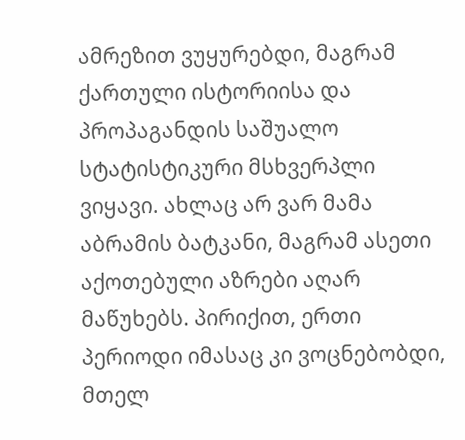ამრეზით ვუყურებდი, მაგრამ ქართული ისტორიისა და პროპაგანდის საშუალო სტატისტიკური მსხვერპლი ვიყავი. ახლაც არ ვარ მამა აბრამის ბატკანი, მაგრამ ასეთი აქოთებული აზრები აღარ მაწუხებს. პირიქით, ერთი პერიოდი იმასაც კი ვოცნებობდი, მთელ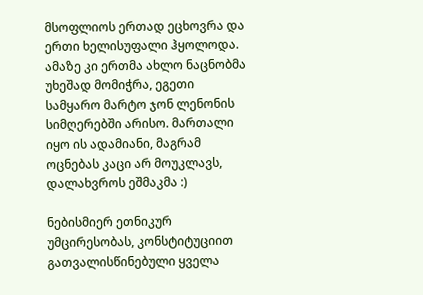მსოფლიოს ერთად ეცხოვრა და ერთი ხელისუფალი ჰყოლოდა. ამაზე კი ერთმა ახლო ნაცნობმა უხეშად მომიჭრა, ეგეთი სამყარო მარტო ჯონ ლენონის სიმღერებში არისო. მართალი იყო ის ადამიანი, მაგრამ ოცნებას კაცი არ მოუკლავს, დალახვროს ეშმაკმა :)

ნებისმიერ ეთნიკურ უმცირესობას, კონსტიტუციით გათვალისწინებული ყველა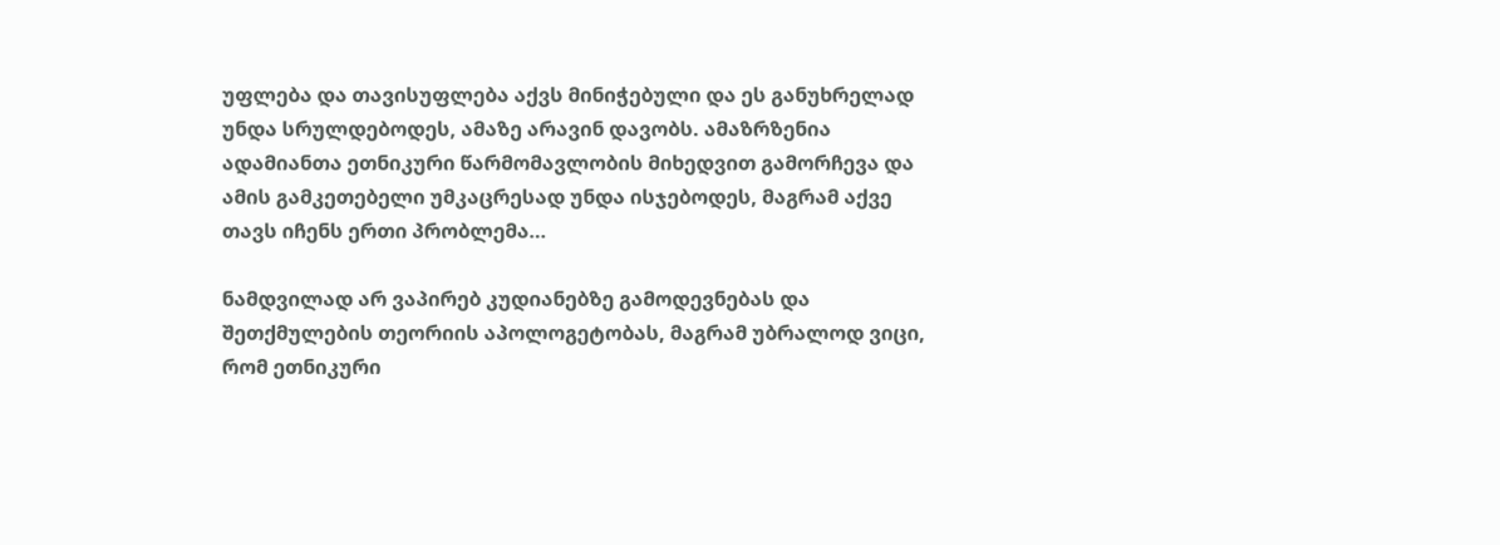უფლება და თავისუფლება აქვს მინიჭებული და ეს განუხრელად უნდა სრულდებოდეს, ამაზე არავინ დავობს. ამაზრზენია ადამიანთა ეთნიკური წარმომავლობის მიხედვით გამორჩევა და ამის გამკეთებელი უმკაცრესად უნდა ისჯებოდეს, მაგრამ აქვე თავს იჩენს ერთი პრობლემა…

ნამდვილად არ ვაპირებ კუდიანებზე გამოდევნებას და შეთქმულების თეორიის აპოლოგეტობას, მაგრამ უბრალოდ ვიცი, რომ ეთნიკური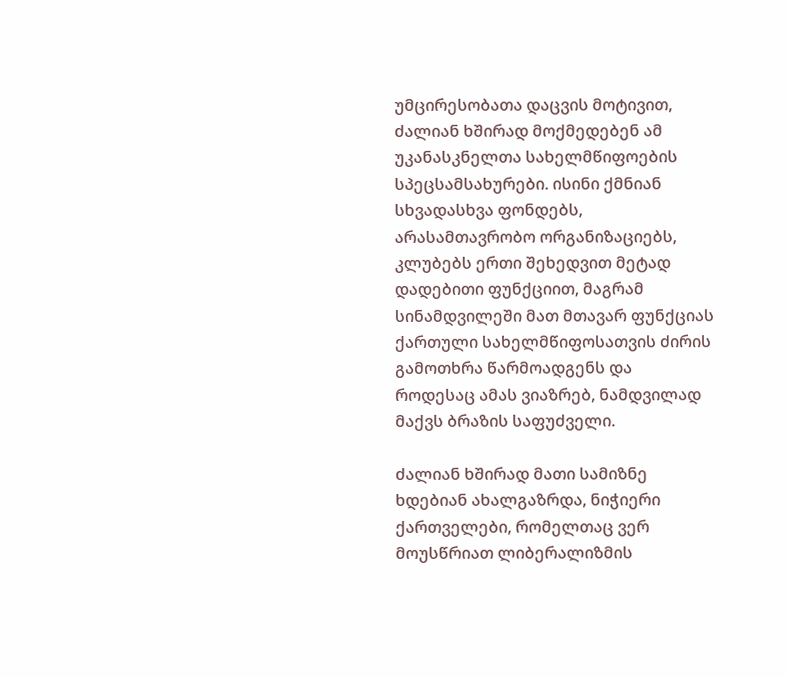უმცირესობათა დაცვის მოტივით, ძალიან ხშირად მოქმედებენ ამ უკანასკნელთა სახელმწიფოების სპეცსამსახურები. ისინი ქმნიან სხვადასხვა ფონდებს, არასამთავრობო ორგანიზაციებს, კლუბებს ერთი შეხედვით მეტად დადებითი ფუნქციით, მაგრამ სინამდვილეში მათ მთავარ ფუნქციას ქართული სახელმწიფოსათვის ძირის გამოთხრა წარმოადგენს და როდესაც ამას ვიაზრებ, ნამდვილად მაქვს ბრაზის საფუძველი.

ძალიან ხშირად მათი სამიზნე ხდებიან ახალგაზრდა, ნიჭიერი ქართველები, რომელთაც ვერ მოუსწრიათ ლიბერალიზმის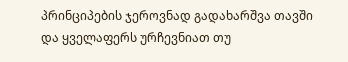პრინციპების ჯეროვნად გადახარშვა თავში და ყველაფერს ურჩევნიათ თუ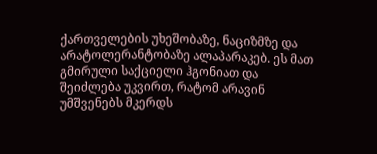ქართველების უხეშობაზე, ნაციზმზე და არატოლერანტობაზე ალაპარაკებ. ეს მათ გმირული საქციელი ჰგონიათ და შეიძლება უკვირთ, რატომ არავინ უმშვენებს მკერდს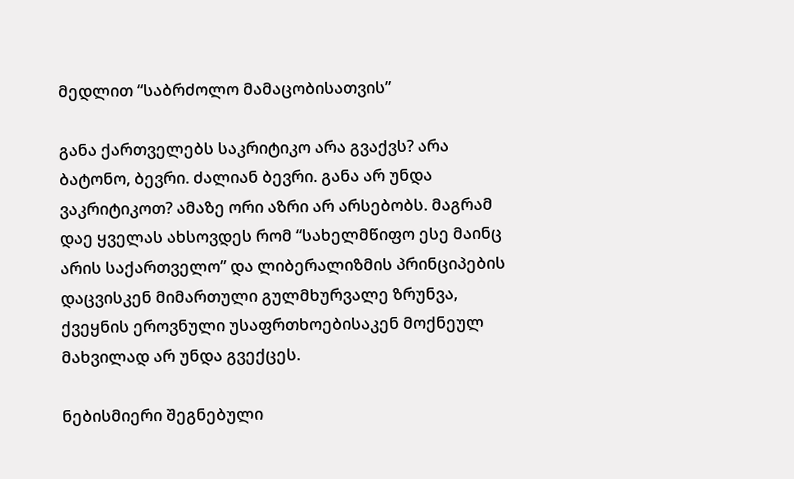მედლით “საბრძოლო მამაცობისათვის”

განა ქართველებს საკრიტიკო არა გვაქვს? არა ბატონო, ბევრი. ძალიან ბევრი. განა არ უნდა ვაკრიტიკოთ? ამაზე ორი აზრი არ არსებობს. მაგრამ დაე ყველას ახსოვდეს რომ “სახელმწიფო ესე მაინც არის საქართველო” და ლიბერალიზმის პრინციპების დაცვისკენ მიმართული გულმხურვალე ზრუნვა, ქვეყნის ეროვნული უსაფრთხოებისაკენ მოქნეულ მახვილად არ უნდა გვექცეს.

ნებისმიერი შეგნებული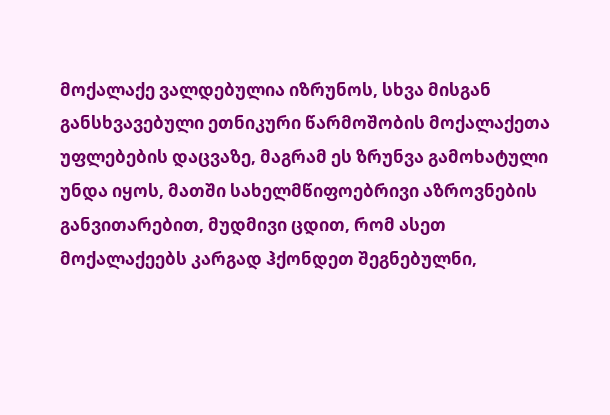მოქალაქე ვალდებულია იზრუნოს, სხვა მისგან განსხვავებული ეთნიკური წარმოშობის მოქალაქეთა უფლებების დაცვაზე, მაგრამ ეს ზრუნვა გამოხატული უნდა იყოს, მათში სახელმწიფოებრივი აზროვნების განვითარებით, მუდმივი ცდით, რომ ასეთ მოქალაქეებს კარგად ჰქონდეთ შეგნებულნი,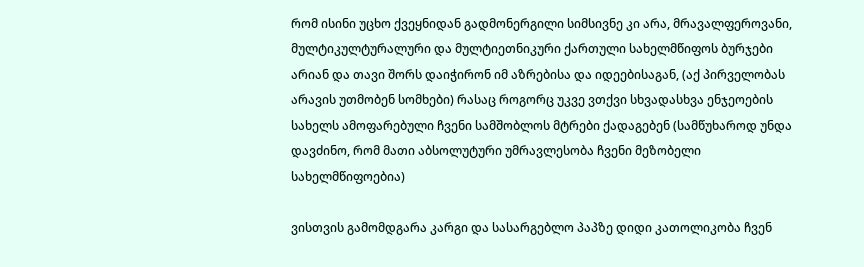რომ ისინი უცხო ქვეყნიდან გადმონერგილი სიმსივნე კი არა, მრავალფეროვანი, მულტიკულტურალური და მულტიეთნიკური ქართული სახელმწიფოს ბურჯები არიან და თავი შორს დაიჭირონ იმ აზრებისა და იდეებისაგან, (აქ პირველობას არავის უთმობენ სომხები) რასაც როგორც უკვე ვთქვი სხვადასხვა ენჯეოების სახელს ამოფარებული ჩვენი სამშობლოს მტრები ქადაგებენ (სამწუხაროდ უნდა დავძინო, რომ მათი აბსოლუტური უმრავლესობა ჩვენი მეზობელი სახელმწიფოებია)

ვისთვის გამომდგარა კარგი და სასარგებლო პაპზე დიდი კათოლიკობა ჩვენ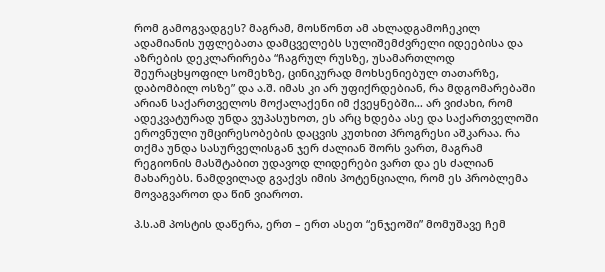რომ გამოგვადგეს? მაგრამ, მოსწონთ ამ ახლადგამოჩეკილ ადამიანის უფლებათა დამცველებს სულიშემძვრელი იდეებისა და აზრების დეკლარირება “ჩაგრულ რუსზე, უსამართლოდ შეურაცხყოფილ სომეხზე, ცინიკურად მოხსენიებულ თათარზე, დაბომბილ ოსზე” და ა.შ. იმას კი არ უფიქრდებიან, რა მდგომარებაში არიან საქართველოს მოქალაქენი იმ ქვეყნებში… არ ვიძახი, რომ ადეკვატურად უნდა ვუპასუხოთ, ეს არც ხდება ასე და საქართველოში ეროვნული უმცირესობების დაცვის კუთხით პროგრესი აშკარაა. რა თქმა უნდა სასურველისგან ჯერ ძალიან შორს ვართ, მაგრამ რეგიონის მასშტაბით უდავოდ ლიდერები ვართ და ეს ძალიან მახარებს. ნამდვილად გვაქვს იმის პოტენციალი, რომ ეს პრობლემა მოვაგვაროთ და წინ ვიაროთ.

პ.ს.ამ პოსტის დაწერა, ერთ – ერთ ასეთ “ენჯეოში” მომუშავე ჩემ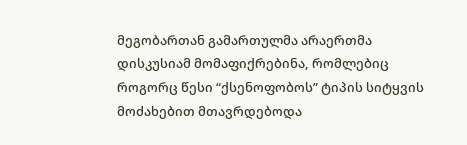მეგობართან გამართულმა არაერთმა დისკუსიამ მომაფიქრებინა, რომლებიც როგორც წესი “ქსენოფობოს” ტიპის სიტყვის მოძახებით მთავრდებოდა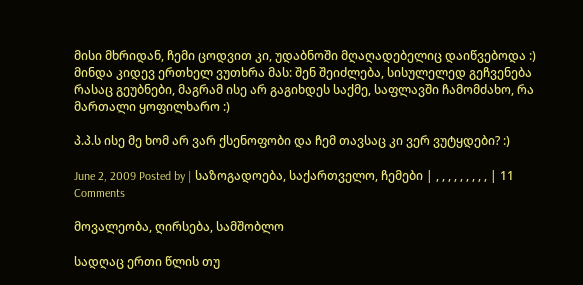მისი მხრიდან, ჩემი ცოდვით კი, უდაბნოში მღაღადებელიც დაიწვებოდა :) მინდა კიდევ ერთხელ ვუთხრა მას: შენ შეიძლება, სისულელედ გეჩვენება რასაც გეუბნები, მაგრამ ისე არ გაგიხდეს საქმე, საფლავში ჩამომძახო, რა მართალი ყოფილხარო :)

პ.პ.ს ისე მე ხომ არ ვარ ქსენოფობი და ჩემ თავსაც კი ვერ ვუტყდები? :)

June 2, 2009 Posted by | საზოგადოება, საქართველო, ჩემები | , , , , , , , , , | 11 Comments

მოვალეობა, ღირსება, სამშობლო

სადღაც ერთი წლის თუ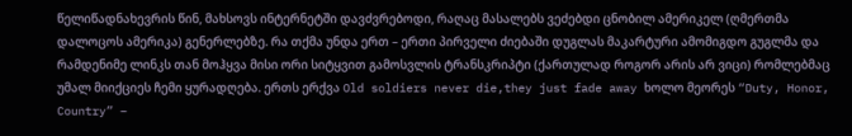წელიწადნახევრის წინ, მახსოვს ინტერნეტში დავძვრებოდი, რაღაც მასალებს ვეძებდი ცნობილ ამერიკელ (ღმერთმა დალოცოს ამერიკა) გენერლებზე. რა თქმა უნდა ერთ – ერთი პირველი ძიებაში დუგლას მაკარტური ამომიგდო გუგლმა და რამდენიმე ლინკს თან მოჰყვა მისი ორი სიტყვით გამოსვლის ტრანსკრიპტი (ქართულად როგორ არის არ ვიცი) რომლებმაც უმალ მიიქციეს ჩემი ყურადღება. ერთს ერქვა Old soldiers never die,they just fade away ხოლო მეორეს “Duty, Honor, Country” –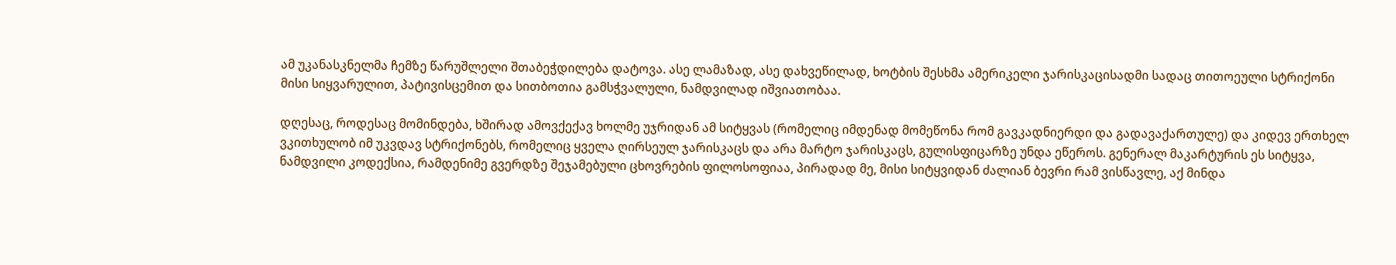ამ უკანასკნელმა ჩემზე წარუშლელი შთაბეჭდილება დატოვა. ასე ლამაზად, ასე დახვეწილად, ხოტბის შესხმა ამერიკელი ჯარისკაცისადმი სადაც თითოეული სტრიქონი მისი სიყვარულით, პატივისცემით და სითბოთია გამსჭვალული, ნამდვილად იშვიათობაა.

დღესაც, როდესაც მომინდება, ხშირად ამოვქექავ ხოლმე უჯრიდან ამ სიტყვას (რომელიც იმდენად მომეწონა რომ გავკადნიერდი და გადავაქართულე) და კიდევ ერთხელ ვკითხულობ იმ უკვდავ სტრიქონებს, რომელიც ყველა ღირსეულ ჯარისკაცს და არა მარტო ჯარისკაცს, გულისფიცარზე უნდა ეწეროს. გენერალ მაკარტურის ეს სიტყვა, ნამდვილი კოდექსია, რამდენიმე გვერდზე შეჯამებული ცხოვრების ფილოსოფიაა, პირადად მე, მისი სიტყვიდან ძალიან ბევრი რამ ვისწავლე, აქ მინდა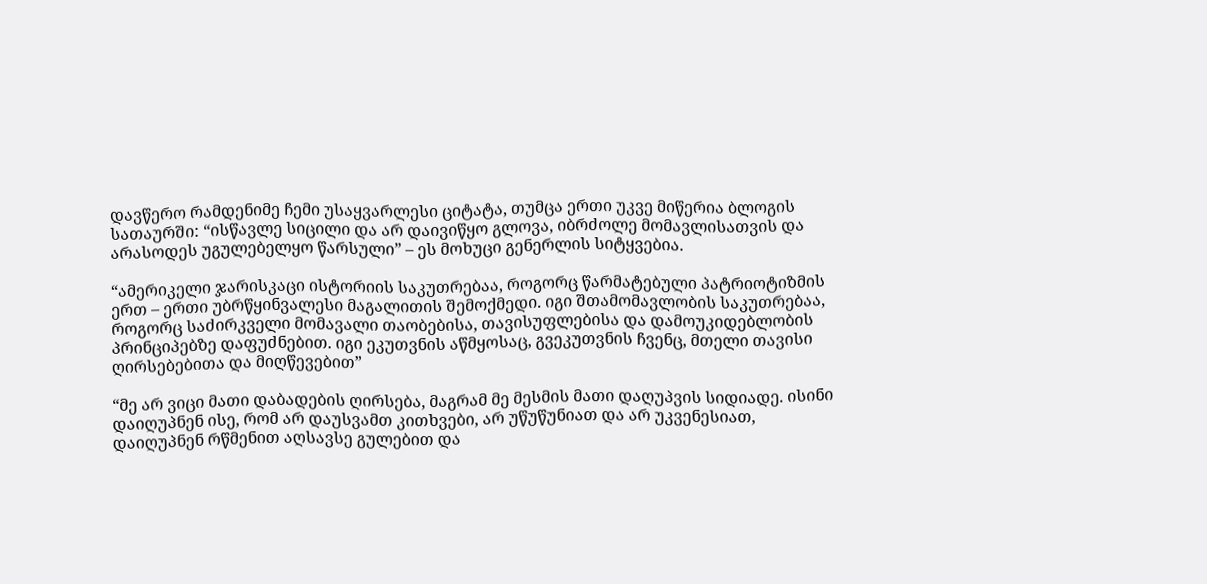დავწერო რამდენიმე ჩემი უსაყვარლესი ციტატა, თუმცა ერთი უკვე მიწერია ბლოგის სათაურში: “ისწავლე სიცილი და არ დაივიწყო გლოვა, იბრძოლე მომავლისათვის და არასოდეს უგულებელყო წარსული” – ეს მოხუცი გენერლის სიტყვებია.

“ამერიკელი ჯარისკაცი ისტორიის საკუთრებაა, როგორც წარმატებული პატრიოტიზმის ერთ – ერთი უბრწყინვალესი მაგალითის შემოქმედი. იგი შთამომავლობის საკუთრებაა, როგორც საძირკველი მომავალი თაობებისა, თავისუფლებისა და დამოუკიდებლობის პრინციპებზე დაფუძნებით. იგი ეკუთვნის აწმყოსაც, გვეკუთვნის ჩვენც, მთელი თავისი ღირსებებითა და მიღწევებით”

“მე არ ვიცი მათი დაბადების ღირსება, მაგრამ მე მესმის მათი დაღუპვის სიდიადე. ისინი დაიღუპნენ ისე, რომ არ დაუსვამთ კითხვები, არ უწუწუნიათ და არ უკვენესიათ, დაიღუპნენ რწმენით აღსავსე გულებით და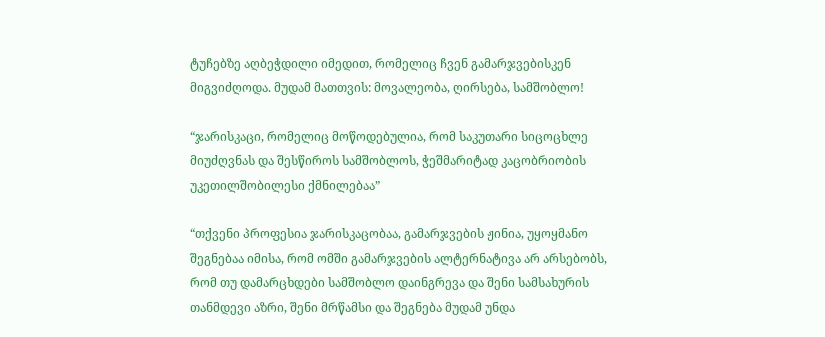ტუჩებზე აღბეჭდილი იმედით, რომელიც ჩვენ გამარჯვებისკენ მიგვიძღოდა. მუდამ მათთვის: მოვალეობა, ღირსება, სამშობლო!

“ჯარისკაცი, რომელიც მოწოდებულია, რომ საკუთარი სიცოცხლე მიუძღვნას და შესწიროს სამშობლოს, ჭეშმარიტად კაცობრიობის უკეთილშობილესი ქმნილებაა”

“თქვენი პროფესია ჯარისკაცობაა, გამარჯვების ჟინია, უყოყმანო შეგნებაა იმისა, რომ ომში გამარჯვების ალტერნატივა არ არსებობს, რომ თუ დამარცხდები სამშობლო დაინგრევა და შენი სამსახურის თანმდევი აზრი, შენი მრწამსი და შეგნება მუდამ უნდა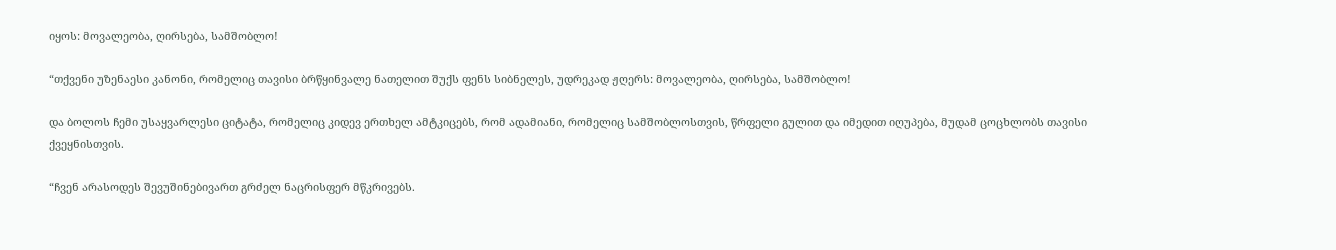იყოს: მოვალეობა, ღირსება, სამშობლო!

“თქვენი უზენაესი კანონი, რომელიც თავისი ბრწყინვალე ნათელით შუქს ფენს სიბნელეს, უდრეკად ჟღერს: მოვალეობა, ღირსება, სამშობლო!

და ბოლოს ჩემი უსაყვარლესი ციტატა, რომელიც კიდევ ერთხელ ამტკიცებს, რომ ადამიანი, რომელიც სამშობლოსთვის, წრფელი გულით და იმედით იღუპება, მუდამ ცოცხლობს თავისი ქვეყნისთვის.

“ჩვენ არასოდეს შევუშინებივართ გრძელ ნაცრისფერ მწკრივებს.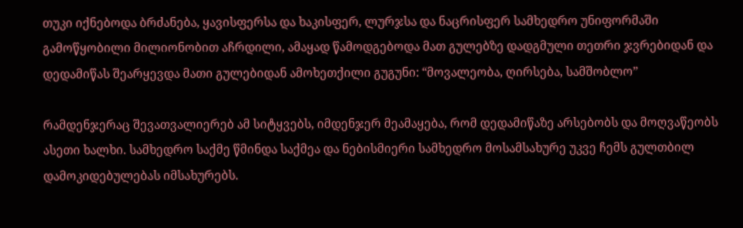თუკი იქნებოდა ბრძანება, ყავისფერსა და ხაკისფერ, ლურჯსა და ნაცრისფერ სამხედრო უნიფორმაში გამოწყობილი მილიონობით აჩრდილი, ამაყად წამოდგებოდა მათ გულებზე დადგმული თეთრი ჯვრებიდან და დედამიწას შეარყევდა მათი გულებიდან ამოხეთქილი გუგუნი: “მოვალეობა, ღირსება, სამშობლო”

რამდენჯერაც შევათვალიერებ ამ სიტყვებს, იმდენჯერ მეამაყება, რომ დედამიწაზე არსებობს და მოღვაწეობს ასეთი ხალხი. სამხედრო საქმე წმინდა საქმეა და ნებისმიერი სამხედრო მოსამსახურე უკვე ჩემს გულთბილ დამოკიდებულებას იმსახურებს.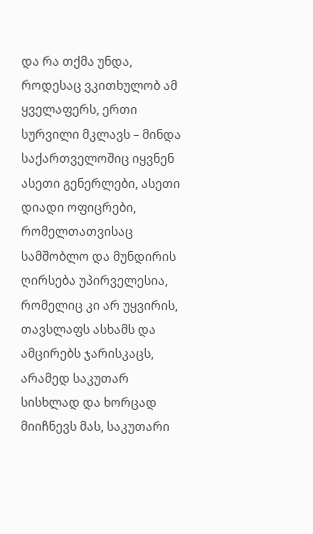და რა თქმა უნდა, როდესაც ვკითხულობ ამ ყველაფერს, ერთი სურვილი მკლავს – მინდა საქართველოშიც იყვნენ ასეთი გენერლები, ასეთი დიადი ოფიცრები, რომელთათვისაც სამშობლო და მუნდირის ღირსება უპირველესია, რომელიც კი არ უყვირის, თავსლაფს ასხამს და ამცირებს ჯარისკაცს, არამედ საკუთარ სისხლად და ხორცად მიიჩნევს მას, საკუთარი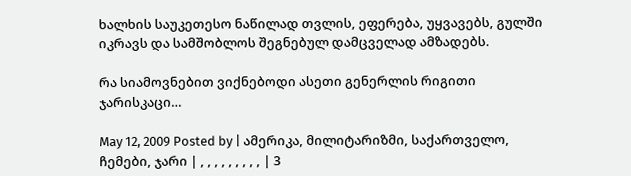ხალხის საუკეთესო ნაწილად თვლის, ეფერება, უყვავებს, გულში იკრავს და სამშობლოს შეგნებულ დამცველად ამზადებს.

რა სიამოვნებით ვიქნებოდი ასეთი გენერლის რიგითი ჯარისკაცი…

May 12, 2009 Posted by | ამერიკა, მილიტარიზმი, საქართველო, ჩემები, ჯარი | , , , , , , , , , | 3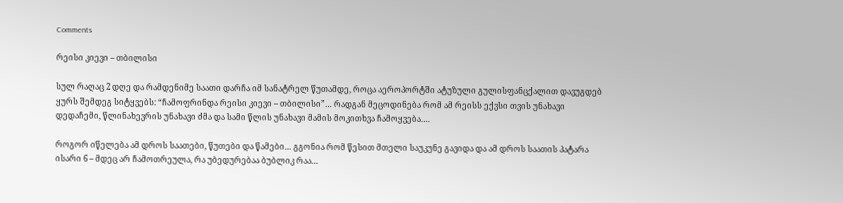Comments

რეისი კიევი – თბილისი

სულ რაღაც 2 დღე და რამდენიმე საათი დარჩა იმ სანატრელ წუთამდე, როცა აეროპორტში ატუზული გულისფანცქალით დავუგდებ ყურს შემდეგ სიტყვებს: “ჩამოფრინდა რეისი კიევი – თბილისი”… რადგან მეცოდინება რომ ამ რეისს ექვსი თვის უნახავი დედაჩემი, წლინახევრის უნახავი ძმა და სამი წლის უნახავი მამის მოკითხვა ჩამოყვება….

როგორ იწელება ამ დროს საათები, წუთები და წამები… გგონია რომ წესით მთელი საუკუნე გავიდა და ამ დროს საათის პატარა ისარი 6 – მდეც არ ჩამოთრეულა, რა უბედურებაა ბუბლიკ რაა…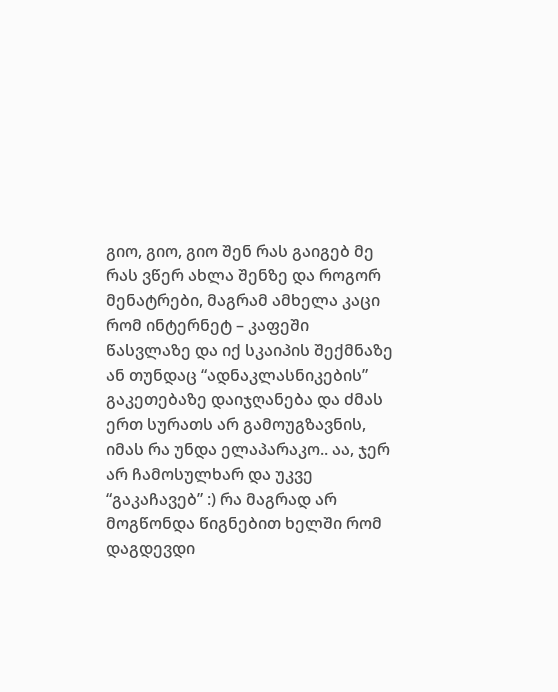გიო, გიო, გიო შენ რას გაიგებ მე რას ვწერ ახლა შენზე და როგორ მენატრები, მაგრამ ამხელა კაცი რომ ინტერნეტ – კაფეში წასვლაზე და იქ სკაიპის შექმნაზე ან თუნდაც “ადნაკლასნიკების” გაკეთებაზე დაიჯღანება და ძმას ერთ სურათს არ გამოუგზავნის, იმას რა უნდა ელაპარაკო.. აა, ჯერ არ ჩამოსულხარ და უკვე “გაკაჩავებ” :) რა მაგრად არ მოგწონდა წიგნებით ხელში რომ დაგდევდი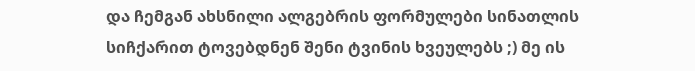და ჩემგან ახსნილი ალგებრის ფორმულები სინათლის სიჩქარით ტოვებდნენ შენი ტვინის ხვეულებს ;) მე ის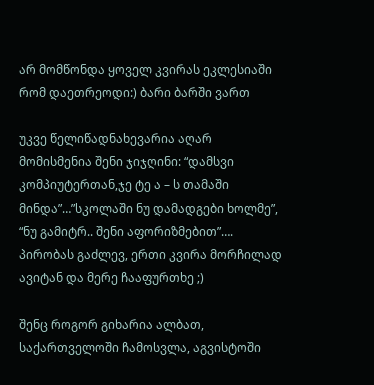არ მომწონდა ყოველ კვირას ეკლესიაში რომ დაეთრეოდი:) ბარი ბარში ვართ

უკვე წელიწადნახევარია აღარ მომისმენია შენი ჯიჯღინი: “დამსვი კომპიუტერთან,ჯე ტე ა – ს თამაში მინდა”…”სკოლაში ნუ დამადგები ხოლმე”, “ნუ გამიტრ.. შენი აფორიზმებით”…. პირობას გაძლევ, ერთი კვირა მორჩილად ავიტან და მერე ჩააფურთხე ;)

შენც როგორ გიხარია ალბათ, საქართველოში ჩამოსვლა, აგვისტოში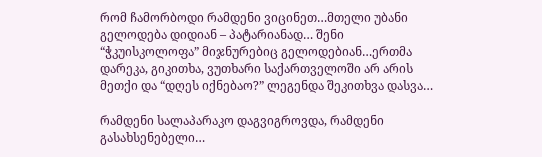რომ ჩამორბოდი რამდენი ვიცინეთ…მთელი უბანი გელოდება დიდიან – პატარიანად… შენი “ჭკუისკოლოფა” მიჯნურებიც გელოდებიან…ერთმა დარეკა, გიკითხა, ვუთხარი საქართველოში არ არის მეთქი და “დღეს იქნებაო?” ლეგენდა შეკითხვა დასვა…

რამდენი სალაპარაკო დაგვიგროვდა, რამდენი გასახსენებელი…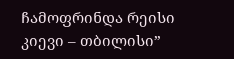ჩამოფრინდა რეისი კიევი – თბილისი”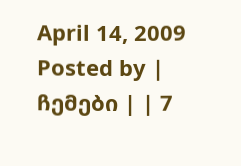April 14, 2009 Posted by | ჩემები | | 7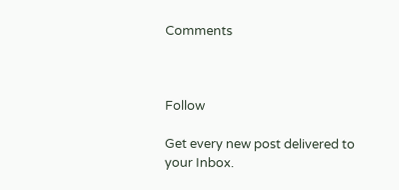Comments



Follow

Get every new post delivered to your Inbox.